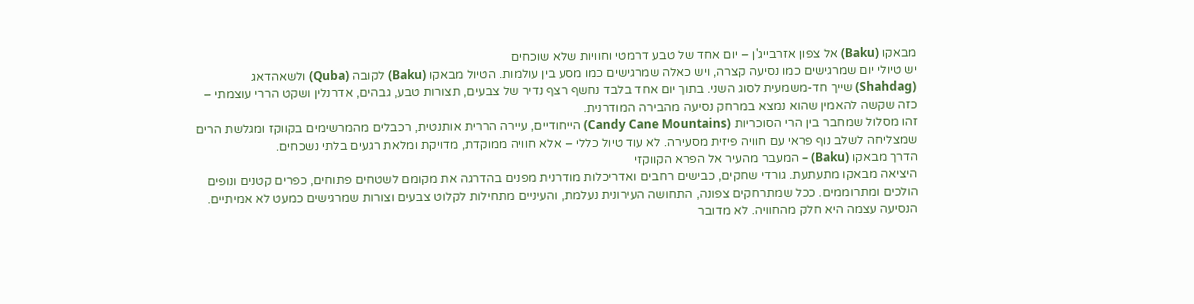מבאקו (Baku) אל צפון אזרבייג'ן – יום אחד של טבע דרמטי וחוויות שלא שוכחים
יש טיולי יום שמרגישים כמו נסיעה קצרה, ויש כאלה שמרגישים כמו מסע בין עולמות. הטיול מבאקו (Baku) לקובה (Quba) ולשאהדאג (Shahdag) שייך חד-משמעית לסוג השני. בתוך יום אחד בלבד נחשף רצף נדיר של צבעים, תצורות טבע, גבהים, אדרנלין ושקט הררי עוצמתי – כזה שקשה להאמין שהוא נמצא במרחק נסיעה מהבירה המודרנית.
זהו מסלול שמחבר בין הרי הסוכריות (Candy Cane Mountains) הייחודיים, עיירה הררית אותנטית, רכבלים מהמרשימים בקווקז ומגלשת הרים שמצליחה לשלב נוף פראי עם חוויה פיזית מסעירה. לא עוד טיול כללי – אלא חוויה ממוקדת, מדויקת ומלאת רגעים בלתי נשכחים.
הדרך מבאקו (Baku) – המעבר מהעיר אל הפרא הקווקזי
היציאה מבאקו מתעתעת. גורדי שחקים, כבישים רחבים ואדריכלות מודרנית מפנים בהדרגה את מקומם לשטחים פתוחים, כפרים קטנים ונופים הולכים ומתרוממים. ככל שמתרחקים צפונה, התחושה העירונית נעלמת, והעיניים מתחילות לקלוט צבעים וצורות שמרגישים כמעט לא אמיתיים.
הנסיעה עצמה היא חלק מהחוויה. לא מדובר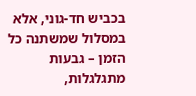בכביש חד-גוני, אלא במסלול שמשתנה כל הזמן – גבעות מתגלגלות,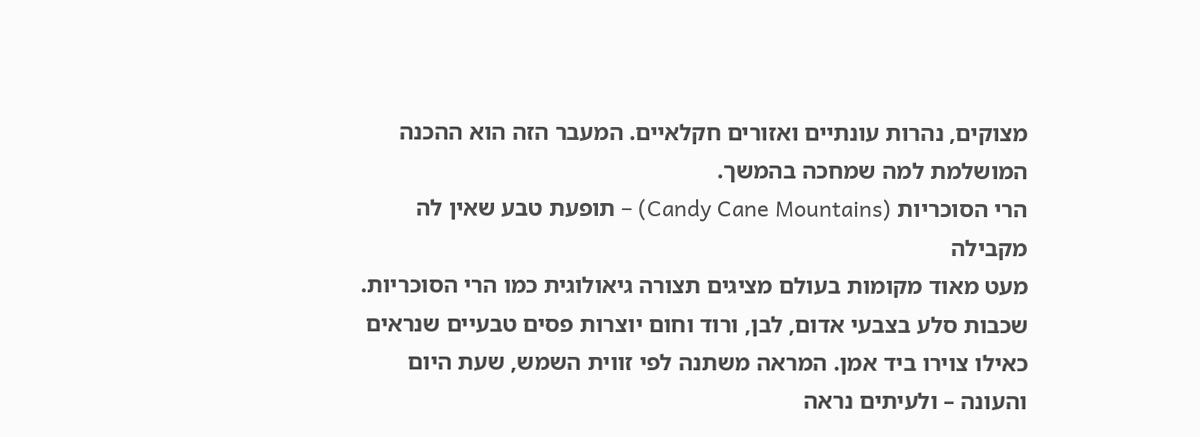מצוקים, נהרות עונתיים ואזורים חקלאיים. המעבר הזה הוא ההכנה המושלמת למה שמחכה בהמשך.
הרי הסוכריות (Candy Cane Mountains) – תופעת טבע שאין לה מקבילה
מעט מאוד מקומות בעולם מציגים תצורה גיאולוגית כמו הרי הסוכריות. שכבות סלע בצבעי אדום, לבן, ורוד וחום יוצרות פסים טבעיים שנראים כאילו צוירו ביד אמן. המראה משתנה לפי זווית השמש, שעת היום והעונה – ולעיתים נראה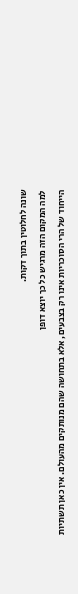שונה לחלוטין בתוך דקות.
למה המקום הזה מרגיש כל כך יוצא דופן
הייחוד של הרי הסוכריות אינו רק בצבעים, אלא בתחושה שהם מנותקים מהעולם. אין כאן תשתיות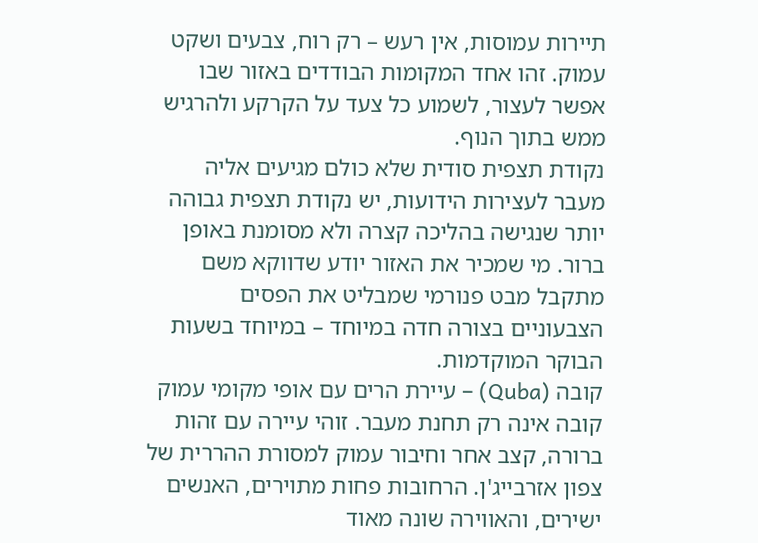תיירות עמוסות, אין רעש – רק רוח, צבעים ושקט עמוק. זהו אחד המקומות הבודדים באזור שבו אפשר לעצור, לשמוע כל צעד על הקרקע ולהרגיש ממש בתוך הנוף.
נקודת תצפית סודית שלא כולם מגיעים אליה
מעבר לעצירות הידועות, יש נקודת תצפית גבוהה יותר שנגישה בהליכה קצרה ולא מסומנת באופן ברור. מי שמכיר את האזור יודע שדווקא משם מתקבל מבט פנורמי שמבליט את הפסים הצבעוניים בצורה חדה במיוחד – במיוחד בשעות הבוקר המוקדמות.
קובה (Quba) – עיירת הרים עם אופי מקומי עמוק
קובה אינה רק תחנת מעבר. זוהי עיירה עם זהות ברורה, קצב אחר וחיבור עמוק למסורת ההררית של צפון אזרבייג'ן. הרחובות פחות מתוירים, האנשים ישירים, והאווירה שונה מאוד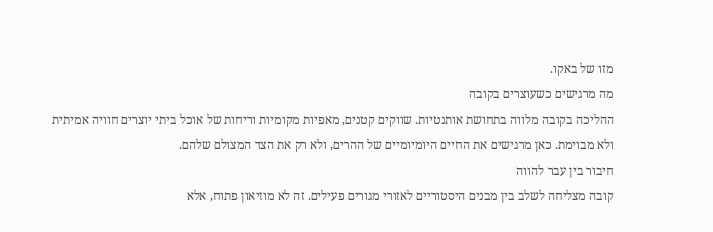מזו של באקו.
מה מרגישים כשעוצרים בקובה
ההליכה בקובה מלווה בתחושת אותנטיות. שווקים קטנים, מאפיות מקומיות וריחות של אוכל ביתי יוצרים חוויה אמיתית ולא מבוימת. כאן מרגישים את החיים היומיומיים של ההרים, ולא רק את הצד המצולם שלהם.
חיבור בין עבר להווה
קובה מצליחה לשלב בין מבנים היסטוריים לאזורי מגורים פעילים. זה לא מוזיאון פתוח, אלא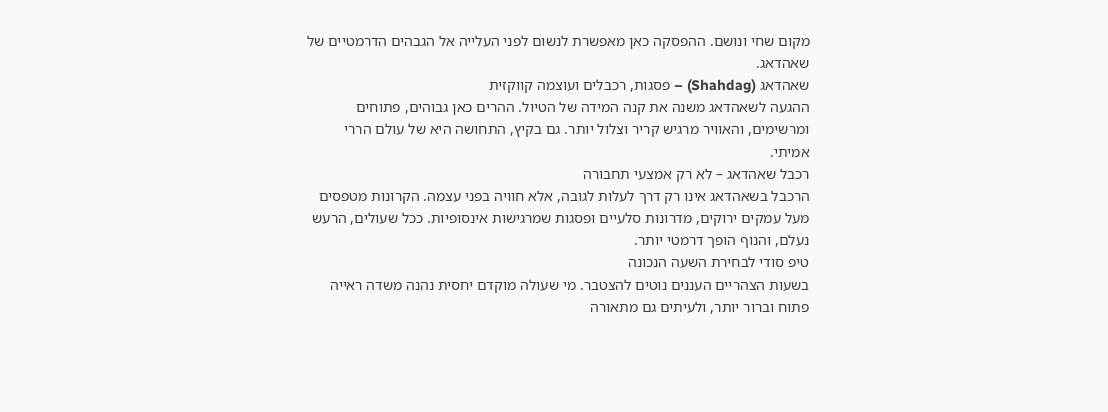מקום שחי ונושם. ההפסקה כאן מאפשרת לנשום לפני העלייה אל הגבהים הדרמטיים של שאהדאג.
שאהדאג (Shahdag) – פסגות, רכבלים ועוצמה קווקזית
ההגעה לשאהדאג משנה את קנה המידה של הטיול. ההרים כאן גבוהים, פתוחים ומרשימים, והאוויר מרגיש קריר וצלול יותר. גם בקיץ, התחושה היא של עולם הררי אמיתי.
רכבל שאהדאג – לא רק אמצעי תחבורה
הרכבל בשאהדאג אינו רק דרך לעלות לגובה, אלא חוויה בפני עצמה. הקרונות מטפסים מעל עמקים ירוקים, מדרונות סלעיים ופסגות שמרגישות אינסופיות. ככל שעולים, הרעש נעלם, והנוף הופך דרמטי יותר.
טיפ סודי לבחירת השעה הנכונה
בשעות הצהריים העננים נוטים להצטבר. מי שעולה מוקדם יחסית נהנה משדה ראייה פתוח וברור יותר, ולעיתים גם מתאורה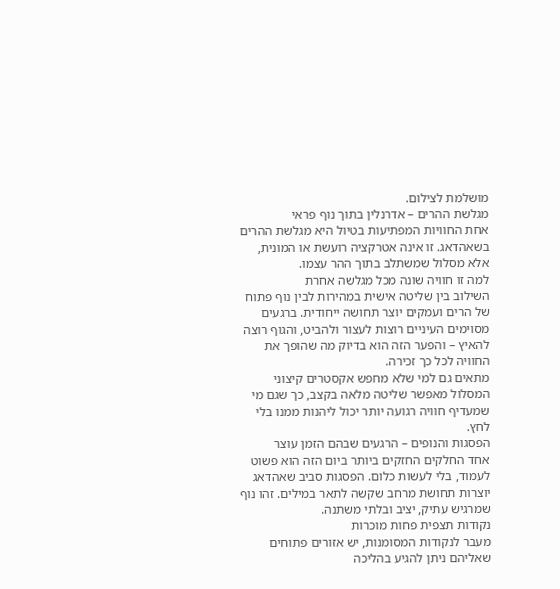מושלמת לצילום.
מגלשת ההרים – אדרנלין בתוך נוף פראי
אחת החוויות המפתיעות בטיול היא מגלשת ההרים בשאהדאג. זו אינה אטרקציה רועשת או המונית, אלא מסלול שמשתלב בתוך ההר עצמו.
למה זו חוויה שונה מכל מגלשה אחרת
השילוב בין שליטה אישית במהירות לבין נוף פתוח של הרים ועמקים יוצר תחושה ייחודית. ברגעים מסוימים העיניים רוצות לעצור ולהביט, והגוף רוצה להאיץ – והפער הזה הוא בדיוק מה שהופך את החוויה לכל כך זכירה.
מתאים גם למי שלא מחפש אקסטרים קיצוני
המסלול מאפשר שליטה מלאה בקצב, כך שגם מי שמעדיף חוויה רגועה יותר יכול ליהנות ממנו בלי לחץ.
הפסגות והנופים – הרגעים שבהם הזמן עוצר
אחד החלקים החזקים ביותר ביום הזה הוא פשוט לעמוד, בלי לעשות כלום. הפסגות סביב שאהדאג יוצרות תחושת מרחב שקשה לתאר במילים. זהו נוף שמרגיש עתיק, יציב ובלתי משתנה.
נקודות תצפית פחות מוכרות
מעבר לנקודות המסומנות, יש אזורים פתוחים שאליהם ניתן להגיע בהליכה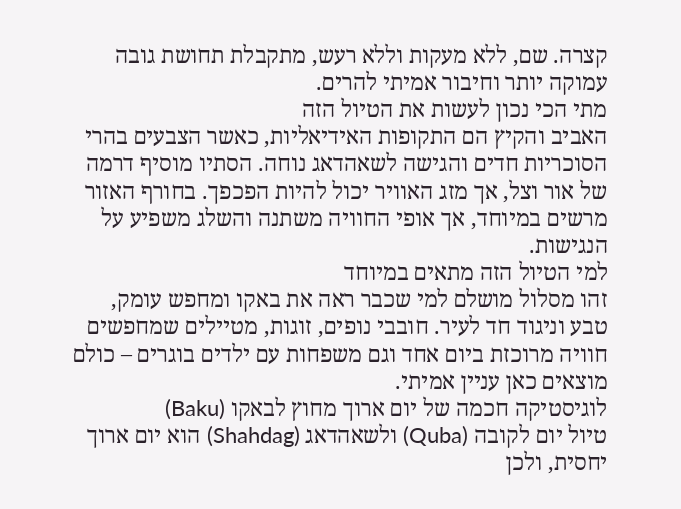קצרה. שם, ללא מעקות וללא רעש, מתקבלת תחושת גובה עמוקה יותר וחיבור אמיתי להרים.
מתי הכי נכון לעשות את הטיול הזה
האביב והקיץ הם התקופות האידיאליות, כאשר הצבעים בהרי הסוכריות חדים והגישה לשאהדאג נוחה. הסתיו מוסיף דרמה של אור וצל, אך מזג האוויר יכול להיות הפכפך. בחורף האזור מרשים במיוחד, אך אופי החוויה משתנה והשלג משפיע על הנגישות.
למי הטיול הזה מתאים במיוחד
זהו מסלול מושלם למי שכבר ראה את באקו ומחפש עומק, טבע וניגוד חד לעיר. חובבי נופים, זוגות, מטיילים שמחפשים חוויה מרוכזת ביום אחד וגם משפחות עם ילדים בוגרים – כולם מוצאים כאן עניין אמיתי.
לוגיסטיקה חכמה של יום ארוך מחוץ לבאקו (Baku)
טיול יום לקובה (Quba) ולשאהדאג (Shahdag) הוא יום ארוך יחסית, ולכן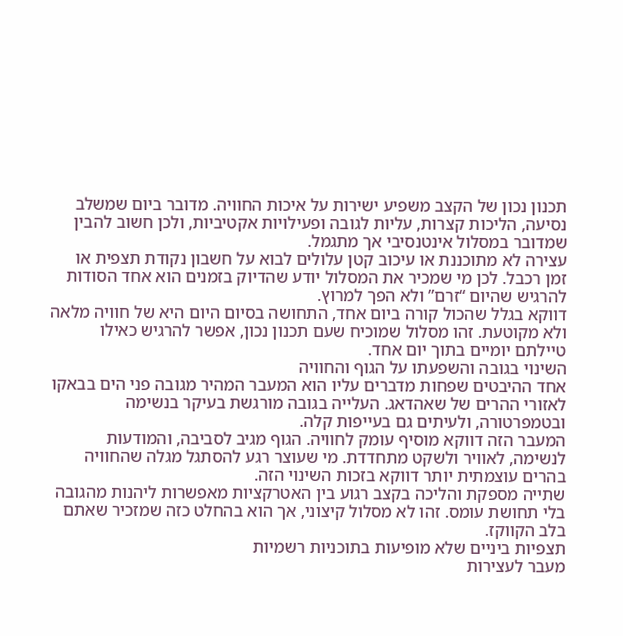תכנון נכון של הקצב משפיע ישירות על איכות החוויה. מדובר ביום שמשלב נסיעה, הליכות קצרות, עליות לגובה ופעילויות אקטיביות, ולכן חשוב להבין שמדובר במסלול אינטנסיבי אך מתגמל.
עצירה לא מתוכננת או עיכוב קטן עלולים לבוא על חשבון נקודת תצפית או זמן רכבל. לכן מי שמכיר את המסלול יודע שהדיוק בזמנים הוא אחד הסודות להרגיש שהיום “זרם” ולא הפך למרוץ.
דווקא בגלל שהכול קורה ביום אחד, התחושה בסיום היום היא של חוויה מלאה ולא מקוטעת. זהו מסלול שמוכיח שעם תכנון נכון, אפשר להרגיש כאילו טיילתם יומיים בתוך יום אחד.
השינוי בגובה והשפעתו על הגוף והחוויה
אחד ההיבטים שפחות מדברים עליו הוא המעבר המהיר מגובה פני הים בבאקו לאזורי ההרים של שאהדאג. העלייה בגובה מורגשת בעיקר בנשימה ובטמפרטורה, ולעיתים גם בעייפות קלה.
המעבר הזה דווקא מוסיף עומק לחוויה. הגוף מגיב לסביבה, והמודעות לנשימה, לאוויר ולשקט מתחדדת. מי שעוצר רגע להסתגל מגלה שהחוויה בהרים עוצמתית יותר דווקא בזכות השינוי הזה.
שתייה מספקת והליכה בקצב רגוע בין האטרקציות מאפשרות ליהנות מהגובה בלי תחושת עומס. זהו לא מסלול קיצוני, אך הוא בהחלט כזה שמזכיר שאתם בלב הקווקז.
תצפיות ביניים שלא מופיעות בתוכניות רשמיות
מעבר לעצירות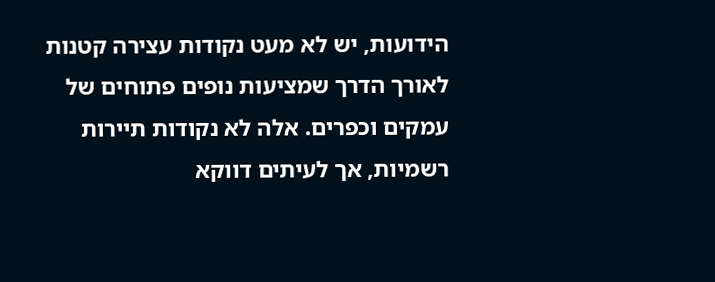הידועות, יש לא מעט נקודות עצירה קטנות לאורך הדרך שמציעות נופים פתוחים של עמקים וכפרים. אלה לא נקודות תיירות רשמיות, אך לעיתים דווקא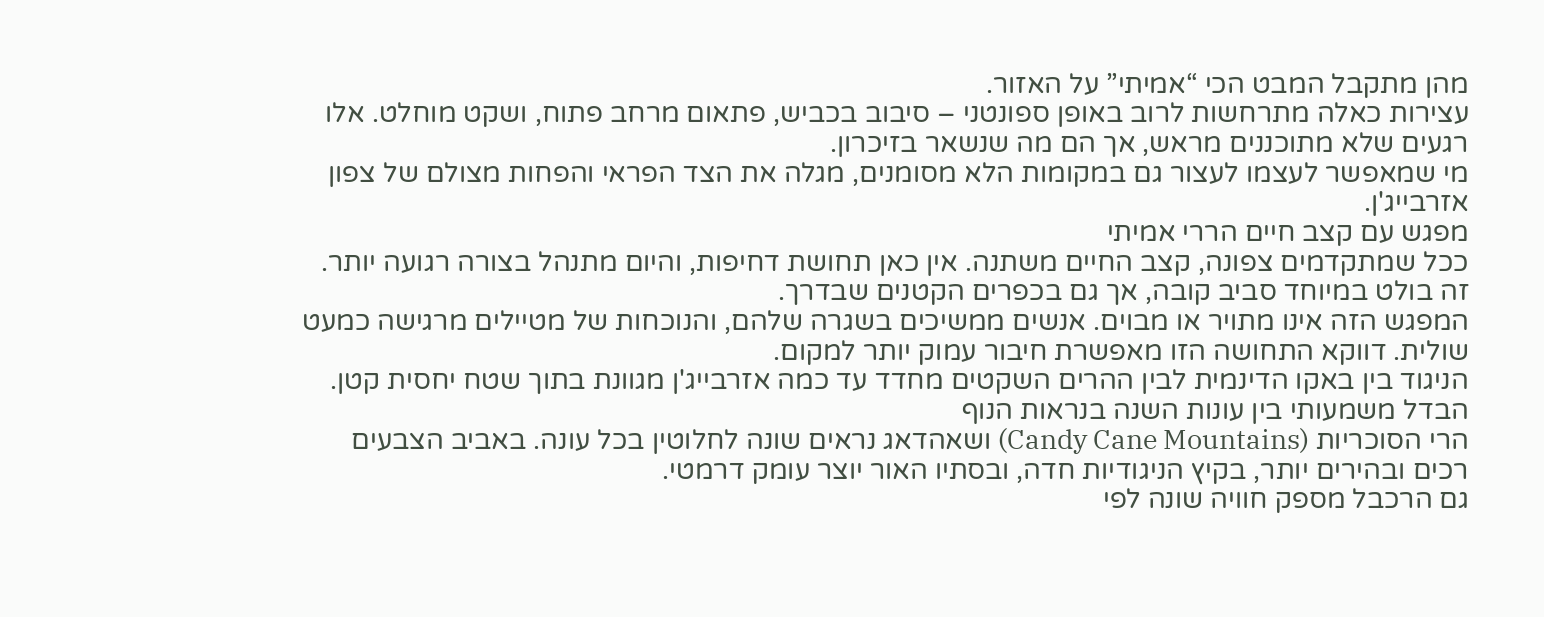מהן מתקבל המבט הכי “אמיתי” על האזור.
עצירות כאלה מתרחשות לרוב באופן ספונטני – סיבוב בכביש, פתאום מרחב פתוח, ושקט מוחלט. אלו רגעים שלא מתוכננים מראש, אך הם מה שנשאר בזיכרון.
מי שמאפשר לעצמו לעצור גם במקומות הלא מסומנים, מגלה את הצד הפראי והפחות מצולם של צפון אזרבייג'ן.
מפגש עם קצב חיים הררי אמיתי
ככל שמתקדמים צפונה, קצב החיים משתנה. אין כאן תחושת דחיפות, והיום מתנהל בצורה רגועה יותר. זה בולט במיוחד סביב קובה, אך גם בכפרים הקטנים שבדרך.
המפגש הזה אינו מתויר או מבוים. אנשים ממשיכים בשגרה שלהם, והנוכחות של מטיילים מרגישה כמעט שולית. דווקא התחושה הזו מאפשרת חיבור עמוק יותר למקום.
הניגוד בין באקו הדינמית לבין ההרים השקטים מחדד עד כמה אזרבייג'ן מגוונת בתוך שטח יחסית קטן.
הבדל משמעותי בין עונות השנה בנראות הנוף
הרי הסוכריות (Candy Cane Mountains) ושאהדאג נראים שונה לחלוטין בכל עונה. באביב הצבעים רכים ובהירים יותר, בקיץ הניגודיות חדה, ובסתיו האור יוצר עומק דרמטי.
גם הרכבל מספק חוויה שונה לפי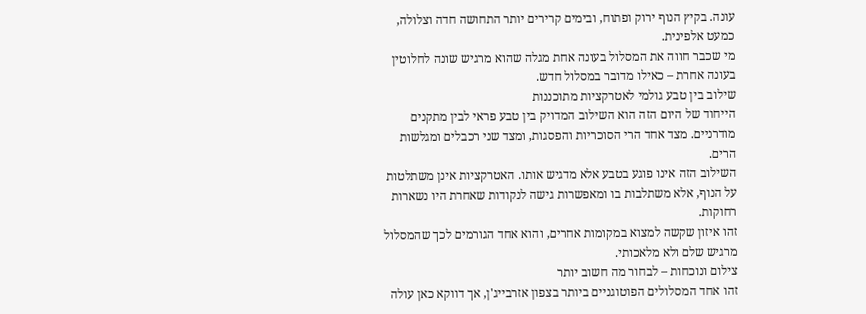עונה. בקיץ הנוף ירוק ופתוח, ובימים קרירים יותר התחושה חדה וצלולה, כמעט אלפינית.
מי שכבר חווה את המסלול בעונה אחת מגלה שהוא מרגיש שונה לחלוטין בעונה אחרת – כאילו מדובר במסלול חדש.
שילוב בין טבע גולמי לאטרקציות מתוכננות
הייחוד של היום הזה הוא השילוב המדויק בין טבע פראי לבין מתקנים מודרניים. מצד אחד הרי הסוכריות והפסגות, ומצד שני רכבלים ומגלשות הרים.
השילוב הזה אינו פוגע בטבע אלא מדגיש אותו. האטרקציות אינן משתלטות על הנוף, אלא משתלבות בו ומאפשרות גישה לנקודות שאחרת היו נשארות רחוקות.
זהו איזון שקשה למצוא במקומות אחרים, והוא אחד הגורמים לכך שהמסלול מרגיש שלם ולא מלאכותי.
צילום ונוכחות – לבחור מה חשוב יותר
זהו אחד המסלולים הפוטוגניים ביותר בצפון אזרבייג'ן, אך דווקא כאן עולה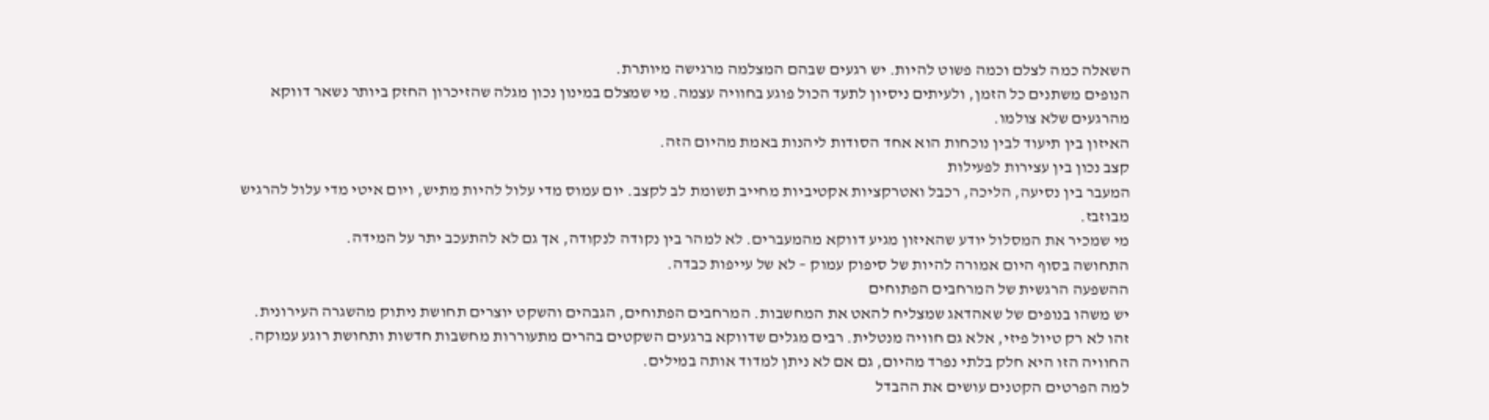השאלה כמה לצלם וכמה פשוט להיות. יש רגעים שבהם המצלמה מרגישה מיותרת.
הנופים משתנים כל הזמן, ולעיתים ניסיון לתעד הכול פוגע בחוויה עצמה. מי שמצלם במינון נכון מגלה שהזיכרון החזק ביותר נשאר דווקא מהרגעים שלא צולמו.
האיזון בין תיעוד לבין נוכחות הוא אחד הסודות ליהנות באמת מהיום הזה.
קצב נכון בין עצירות לפעילות
המעבר בין נסיעה, הליכה, רכבל ואטרקציות אקטיביות מחייב תשומת לב לקצב. יום עמוס מדי עלול להיות מתיש, ויום איטי מדי עלול להרגיש מבוזבז.
מי שמכיר את המסלול יודע שהאיזון מגיע דווקא מהמעברים. לא למהר בין נקודה לנקודה, אך גם לא להתעכב יתר על המידה.
התחושה בסוף היום אמורה להיות של סיפוק עמוק – לא של עייפות כבדה.
ההשפעה הרגשית של המרחבים הפתוחים
יש משהו בנופים של שאהדאג שמצליח להאט את המחשבות. המרחבים הפתוחים, הגבהים והשקט יוצרים תחושת ניתוק מהשגרה העירונית.
זהו לא רק טיול פיזי, אלא גם חוויה מנטלית. רבים מגלים שדווקא ברגעים השקטים בהרים מתעוררות מחשבות חדשות ותחושת רוגע עמוקה.
החוויה הזו היא חלק בלתי נפרד מהיום, גם אם לא ניתן למדוד אותה במילים.
למה הפרטים הקטנים עושים את ההבדל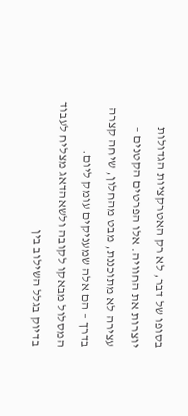בסופו של דבר, לא רק האטרקציות הגדולות יוצרות את החוויה. אלו הפרטים הקטנים – עצירה לא מתוכננת, מבט מהחלון, שיחה קצרה בדרך – הם אלה שמעניקים עומק ליום.
המסלול מבאקו לקובה ולשאהדאג מצליח לעבוד בדיוק בגלל השילוב בין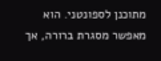מתוכנן לספונטני. הוא מאפשר מסגרת ברורה, אך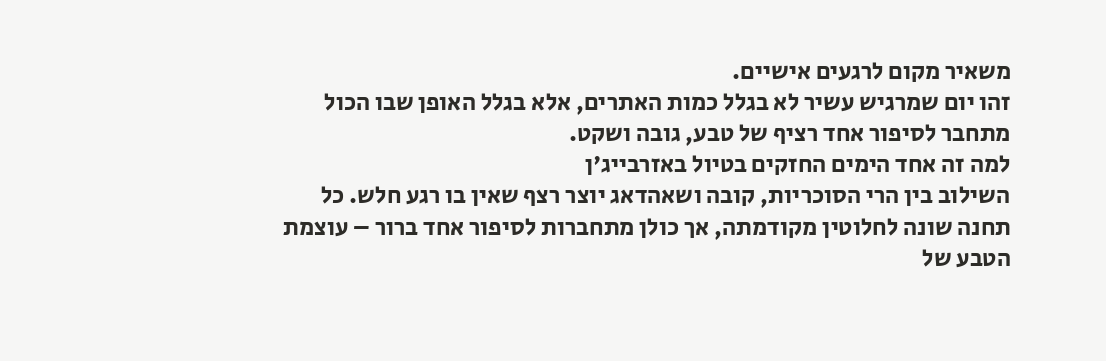משאיר מקום לרגעים אישיים.
זהו יום שמרגיש עשיר לא בגלל כמות האתרים, אלא בגלל האופן שבו הכול מתחבר לסיפור אחד רציף של טבע, גובה ושקט.
למה זה אחד הימים החזקים בטיול באזרבייג'ן
השילוב בין הרי הסוכריות, קובה ושאהדאג יוצר רצף שאין בו רגע חלש. כל תחנה שונה לחלוטין מקודמתה, אך כולן מתחברות לסיפור אחד ברור – עוצמת הטבע של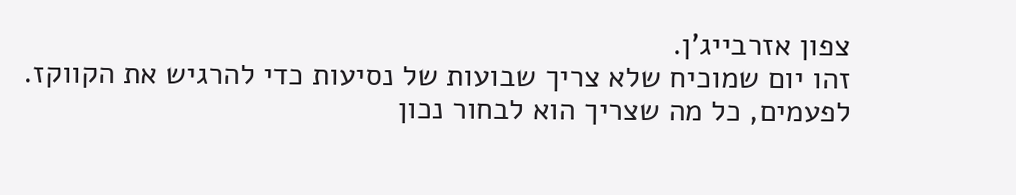צפון אזרבייג'ן.
זהו יום שמוכיח שלא צריך שבועות של נסיעות כדי להרגיש את הקווקז. לפעמים, כל מה שצריך הוא לבחור נכון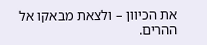את הכיוון – ולצאת מבאקו אל ההרים.